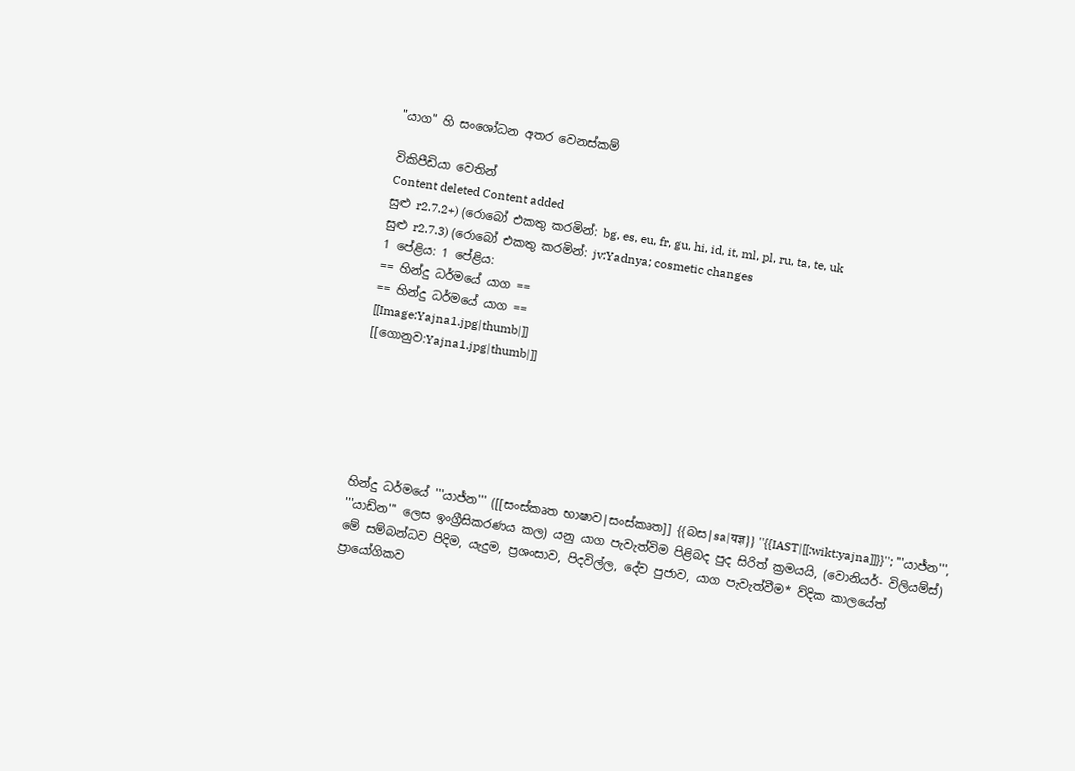"යාග" හි සංශෝධන අතර වෙනස්කම්

විකිපීඩියා වෙතින්
Content deleted Content added
සුළු r2.7.2+) (රොබෝ එකතු කරමින්: bg, es, eu, fr, gu, hi, id, it, ml, pl, ru, ta, te, uk
සුළු r2.7.3) (රොබෝ එකතු කරමින්: jv:Yadnya; cosmetic changes
1 පේළිය: 1 පේළිය:
== හින්දු ධර්මයේ යාග ==
== හින්දු ධර්මයේ යාග ==
[[Image:Yajna1.jpg|thumb|]]
[[ගොනුව:Yajna1.jpg|thumb|]]






හින්දු ධර්මයේ '''යාජ්න''' ([[සංස්කෘත භාෂාව|සංස්කෘත]] {{බස|sa|यज्ञ}} ''{{IAST|[[:wikt:yajna]]}}''; '''යාජ්න''', '''යාඩ්න''' ලෙස ඉංග්‍රීසිකරණය කල) යනු යාග පැවැත්විම පිළිබද පුද සිරිත් ක්‍රමයයි, (වොනියර්- විලියම්ස්) මේ සම්බන්ධව පිදිම, යැදුම, ප්‍රශංසාව, පිදවිල්ල, දේව පුජාව, යාග පැවැත්වීම* ව්දික කාලයේත් ප්‍රායෝගිකව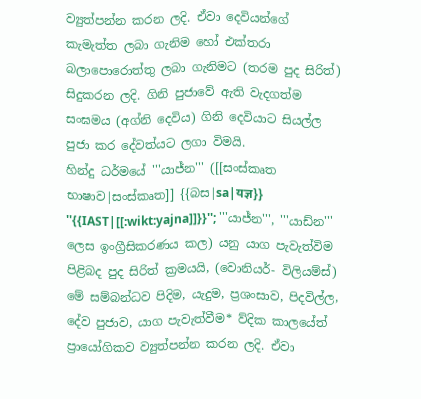ව්‍යුත්පන්න කරන ලදි. ඒවා දෙවියන්ගේ කැමැත්ත ලබා ගැනිම හෝ එක්තරා බලාපොරොත්තු ලබා ගැනිමට (තරම පුද සිරිත්) සිදුකරන ලදි. ගිනි පුජාවේ ඇති වැදගත්ම සංඝමය (අග්නි දෙවිය) ගිනි දෙවියාට සියල්ල පුජා කර දේවත්යට ලගා විමයි.
හින්දු ධර්මයේ '''යාජ්න''' ([[සංස්කෘත භාෂාව|සංස්කෘත]] {{බස|sa|यज्ञ}} ''{{IAST|[[:wikt:yajna]]}}''; '''යාජ්න''', '''යාඩ්න''' ලෙස ඉංග්‍රීසිකරණය කල) යනු යාග පැවැත්විම පිළිබද පුද සිරිත් ක්‍රමයයි, (වොනියර්- විලියම්ස්) මේ සම්බන්ධව පිදිම, යැදුම, ප්‍රශංසාව, පිදවිල්ල, දේව පුජාව, යාග පැවැත්වීම* ව්දික කාලයේත් ප්‍රායෝගිකව ව්‍යුත්පන්න කරන ලදි. ඒවා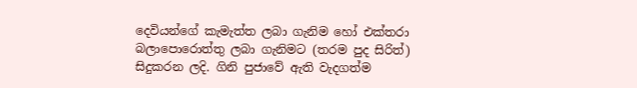දෙවියන්ගේ කැමැත්ත ලබා ගැනිම හෝ එක්තරා බලාපොරොත්තු ලබා ගැනිමට (තරම පුද සිරිත්) සිදුකරන ලදි. ගිනි පුජාවේ ඇති වැදගත්ම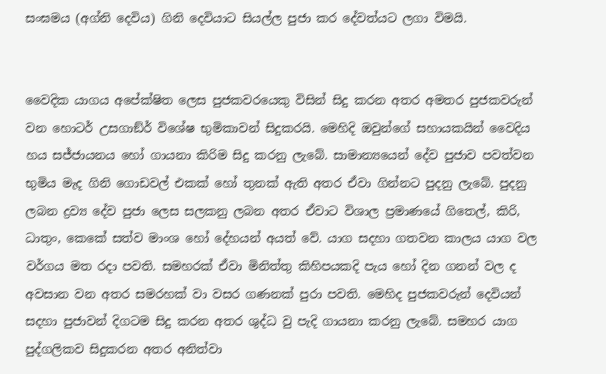සංඝමය (අග්නි දෙවිය) ගිනි දෙවියාට සියල්ල පුජා කර දේවත්යට ලගා විමයි.


වෛදික යාගය අපේක්ෂිත ලෙස පුජකවරයෙකු විසින් සිදු කරන අතර අමතර පුජකවරුන් වන හොටර් උසගාඞ්ර් විශේෂ භුමිකාවන් සිදුකරයි. මෙහිදි ඔවුන්ගේ සහායකයින් වෛදිය හය සජ්ජායනය හෝ ගායනා කිරිම සිදු කරනු ලැබේ. සාමාන්‍යයෙන් දේව පුජාව පවත්වන භුමිය මැද ගිනි ගොඩවල් එකක් හෝ තුනක් ඇති අතර ඒවා ගින්නට පුදනු ලැබේ. පුදනු ලබන ද්‍රව්‍ය දේව පුජා ලෙස සලකනු ලබන අතර ඒවාට විශාල ප්‍රමාණයේ ගිතෙල්, කිරි, ධාතුං, කෙකේ සත්ව මාංශ හෝ දේහයන් අයත් වේ. යාග සදහා ගතවන කාලය යාග වල වර්ගය මත රදා පවති. සමහරක් ඒවා මිනිත්තු කිහිපයකදි පැය හෝ දින ගනන් වල ද අවසාන වන අතර සමරහක් වා වසර ගණනක් පුරා පවති. මෙහිද පුජකවරුන් දෙවියන් සදහා පුජාවන් දිගටම සිදු කරන අතර ශුද්ධ වු පැදි ගායනා කරනු ලැබේ. සමහර යාග පුද්ගලිකව සිදුකරන අතර අනිත්වා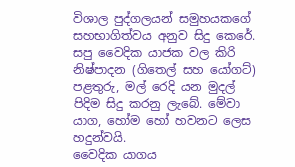විශාල පුද්ගලයන් සමුහයකගේ සහභාගිත්වය අනුව සිදු කෙරේ. සපු වෛදික යාජක වල කිරි නිෂ්පාදන (ගිතෙල් සහ යෝගට්) පළතුරු, මල් රෙදි යන මුදල් පිදිම සිදු කරනු ලැබේ. මේවා යාග, හෝම හෝ හවනට ලෙස හදුන්වයි.
වෛදික යාගය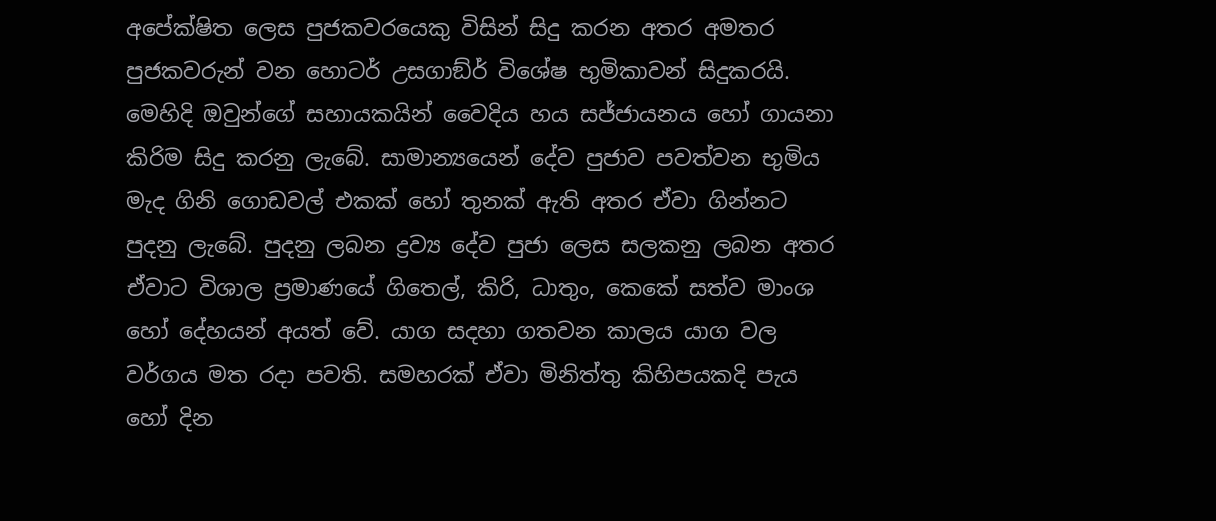අපේක්ෂිත ලෙස පුජකවරයෙකු විසින් සිදු කරන අතර අමතර පුජකවරුන් වන හොටර් උසගාඞ්ර් විශේෂ භුමිකාවන් සිදුකරයි. මෙහිදි ඔවුන්ගේ සහායකයින් වෛදිය හය සජ්ජායනය හෝ ගායනා කිරිම සිදු කරනු ලැබේ. සාමාන්‍යයෙන් දේව පුජාව පවත්වන භුමිය මැද ගිනි ගොඩවල් එකක් හෝ තුනක් ඇති අතර ඒවා ගින්නට පුදනු ලැබේ. පුදනු ලබන ද්‍රව්‍ය දේව පුජා ලෙස සලකනු ලබන අතර ඒවාට විශාල ප්‍රමාණයේ ගිතෙල්, කිරි, ධාතුං, කෙකේ සත්ව මාංශ හෝ දේහයන් අයත් වේ. යාග සදහා ගතවන කාලය යාග වල වර්ගය මත රදා පවති. සමහරක් ඒවා මිනිත්තු කිහිපයකදි පැය හෝ දින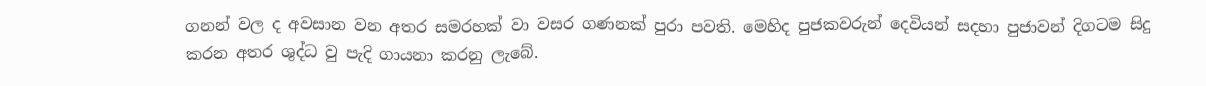ගනන් වල ද අවසාන වන අතර සමරහක් වා වසර ගණනක් පුරා පවති. මෙහිද පුජකවරුන් දෙවියන් සදහා පුජාවන් දිගටම සිදු කරන අතර ශුද්ධ වු පැදි ගායනා කරනු ලැබේ.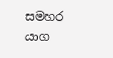සමහර යාග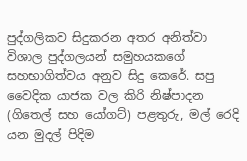පුද්ගලිකව සිදුකරන අතර අනිත්වා විශාල පුද්ගලයන් සමුහයකගේ සහභාගිත්වය අනුව සිදු කෙරේ. සපු වෛදික යාජක වල කිරි නිෂ්පාදන (ගිතෙල් සහ යෝගට්) පළතුරු, මල් රෙදි යන මුදල් පිදිම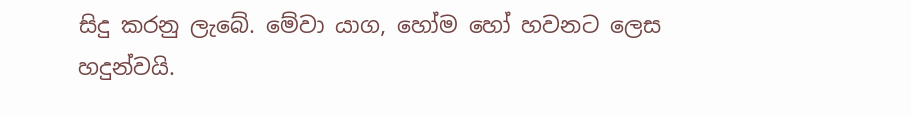සිදු කරනු ලැබේ. මේවා යාග, හෝම හෝ හවනට ලෙස හදුන්වයි.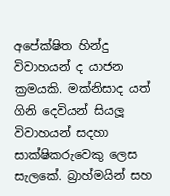අපේක්ෂිත හින්දු විවාහයන් ද යාජන ක්‍රමයකි. මක්නිසාද යත් ගිනි දෙවියන් සියලූ විවාහයන් සදහා සාක්ෂිකරුවෙකු ලෙස සැලකේ. බ්‍රාහ්මයින් සහ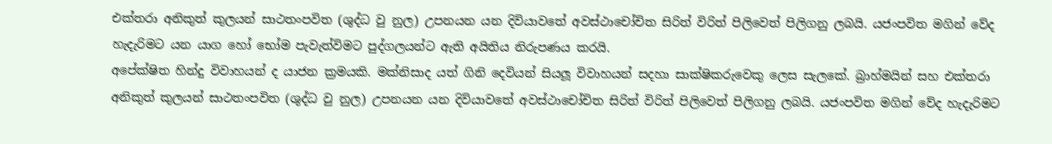එක්තරා අනිකුත් කුලයන් සාථතංපවිත (ශුද්ධ වු නුල) උපනයන යන දිවියාවතේ අවස්ථාචෝචිත සිරිත් විරිත් පිලිවෙත් පිලිගනු ලබයි. යජංපවිත මගින් වේද හැදැරිමට යන යාග හෝ භෝම පැවැත්විමට පුද්ගලයන්ට ඇති අයිතිය නිරුපණය කරයි.
අපේක්ෂිත හින්දු විවාහයන් ද යාජන ක්‍රමයකි. මක්නිසාද යත් ගිනි දෙවියන් සියලූ විවාහයන් සදහා සාක්ෂිකරුවෙකු ලෙස සැලකේ. බ්‍රාහ්මයින් සහ එක්තරා අනිකුත් කුලයන් සාථතංපවිත (ශුද්ධ වු නුල) උපනයන යන දිවියාවතේ අවස්ථාචෝචිත සිරිත් විරිත් පිලිවෙත් පිලිගනු ලබයි. යජංපවිත මගින් වේද හැදැරිමට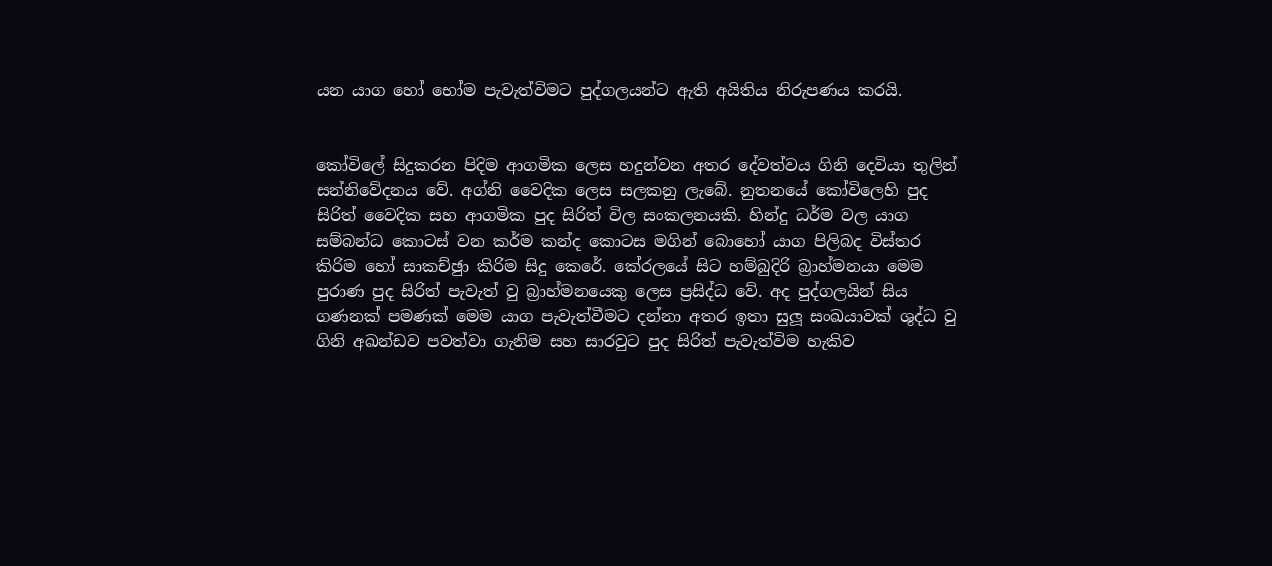යන යාග හෝ භෝම පැවැත්විමට පුද්ගලයන්ට ඇති අයිතිය නිරුපණය කරයි.


කෝවිලේ සිදුකරන පිදිම ආගමික ලෙස හදුන්වන අතර දේවත්වය ගිනි දෙවියා තුලින් සන්නිවේදනය වේ. අග්නි වෛදික ලෙස සලකනු ලැබේ. නුතනයේ කෝවිලෙහි පුද සිරිත් වෛදික සහ ආගමික පුද සිරිත් විල සංකලනයකි. හින්දු ධර්ම වල යාග සම්බන්ධ කොටස් වන කර්ම කන්ද කොටස මගින් බොහෝ යාග පිලිබද විස්තර කිරිම හෝ සාකච්ඡුා කිරිම සිදු කෙරේ. කේරලයේ සිට හම්බුදිරි බ්‍රාහ්මනයා මෙම පුරාණ පුද සිරිත් පැවැත් වු බ්‍රාහ්මනයෙකු ලෙස ප්‍රසිද්ධ වේ. අද පුද්ගලයින් සිය ගණනක් පමණක් මෙම යාග පැවැත්වීමට දන්නා අතර ඉතා සුලූ සංඛයාවක් ශුද්ධ වු ගිනි අඛන්ඩව පවත්වා ගැනිම සහ සාරවුට පුද සිරිත් පැවැත්විම හැකිව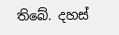තිබේ. දහස්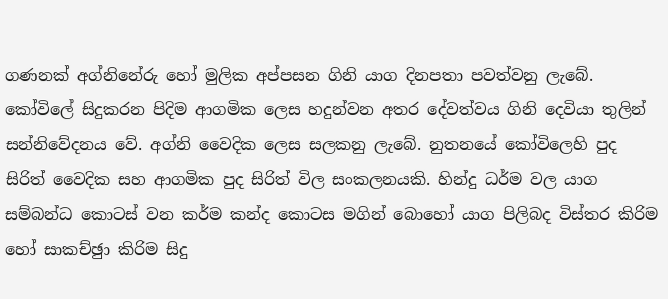ගණනක් අග්නිනේරු හෝ මුලික අප්පසන ගිනි යාග දිනපතා පවත්වනු ලැබේ.
කෝවිලේ සිදුකරන පිදිම ආගමික ලෙස හදුන්වන අතර දේවත්වය ගිනි දෙවියා තුලින් සන්නිවේදනය වේ. අග්නි වෛදික ලෙස සලකනු ලැබේ. නුතනයේ කෝවිලෙහි පුද සිරිත් වෛදික සහ ආගමික පුද සිරිත් විල සංකලනයකි. හින්දු ධර්ම වල යාග සම්බන්ධ කොටස් වන කර්ම කන්ද කොටස මගින් බොහෝ යාග පිලිබද විස්තර කිරිම හෝ සාකච්ඡුා කිරිම සිදු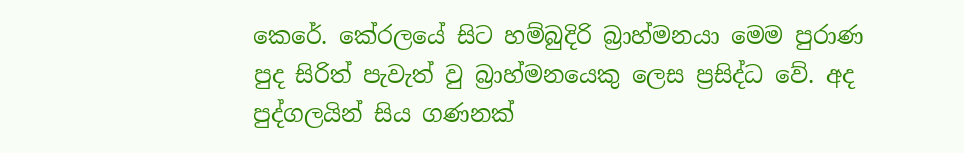කෙරේ. කේරලයේ සිට හම්බුදිරි බ්‍රාහ්මනයා මෙම පුරාණ පුද සිරිත් පැවැත් වු බ්‍රාහ්මනයෙකු ලෙස ප්‍රසිද්ධ වේ. අද පුද්ගලයින් සිය ගණනක්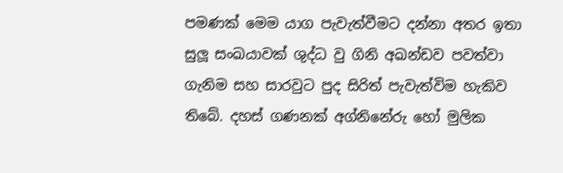පමණක් මෙම යාග පැවැත්වීමට දන්නා අතර ඉතා සුලූ සංඛයාවක් ශුද්ධ වු ගිනි අඛන්ඩව පවත්වා ගැනිම සහ සාරවුට පුද සිරිත් පැවැත්විම හැකිව තිබේ. දහස් ගණනක් අග්නිනේරු හෝ මුලික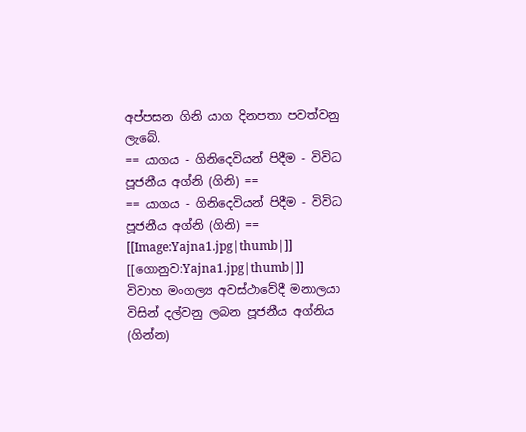අප්පසන ගිනි යාග දිනපතා පවත්වනු ලැබේ.
== යාගය - ගිනිදෙවියන් පිදීම - විවිධ පූජනීය අග්නි (ගිනි) ==
== යාගය - ගිනිදෙවියන් පිදීම - විවිධ පූජනීය අග්නි (ගිනි) ==
[[Image:Yajna1.jpg|thumb|]]
[[ගොනුව:Yajna1.jpg|thumb|]]
විවාහ මංගල්‍ය අවස්ථාවේදී මනාලයා විසින් දල්වනු ලබන පූජනීය අග්නිය (ගින්න)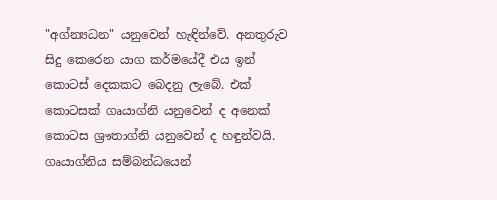"අග්න්‍යධන" යනුවෙන් හැඳින්වේ. අනතුරුව සිදු කෙරෙන යාග කර්මයේදී එය ඉන් කොටස් දෙකකට බෙදනු ලැබේ. එක් කොටසක් ගෘයාග්නි යනුවෙන් ද අනෙක් කොටස ශ්‍රෟතාග්නි යනුවෙන් ද හඳුන්වයි. ගෘයාග්නිය සම්බන්ධයෙන්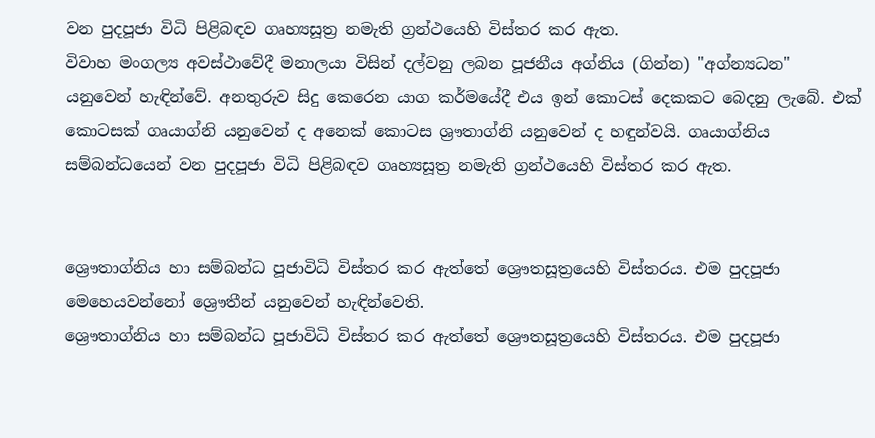වන පුදපූජා විධි පිළිබඳව ගෘහ්‍යසූත්‍ර නමැති ග්‍රන්ථයෙහි විස්තර කර ඇත.
විවාහ මංගල්‍ය අවස්ථාවේදී මනාලයා විසින් දල්වනු ලබන පූජනීය අග්නිය (ගින්න) "අග්න්‍යධන" යනුවෙන් හැඳින්වේ. අනතුරුව සිදු කෙරෙන යාග කර්මයේදී එය ඉන් කොටස් දෙකකට බෙදනු ලැබේ. එක් කොටසක් ගෘයාග්නි යනුවෙන් ද අනෙක් කොටස ශ්‍රෟතාග්නි යනුවෙන් ද හඳුන්වයි. ගෘයාග්නිය සම්බන්ධයෙන් වන පුදපූජා විධි පිළිබඳව ගෘහ්‍යසූත්‍ර නමැති ග්‍රන්ථයෙහි විස්තර කර ඇත.


ශ්‍රෞතාග්නිය හා සම්බන්ධ පූජාවිධි විස්තර කර ඇත්තේ ශ්‍රෞතසූත්‍රයෙහි විස්තරය. එම පුදපූජා මෙහෙයවන්නෝ ශ්‍රෞතීන් යනුවෙන් හැඳින්වෙති.
ශ්‍රෞතාග්නිය හා සම්බන්ධ පූජාවිධි විස්තර කර ඇත්තේ ශ්‍රෞතසූත්‍රයෙහි විස්තරය. එම පුදපූජා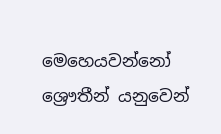මෙහෙයවන්නෝ ශ්‍රෞතීන් යනුවෙන්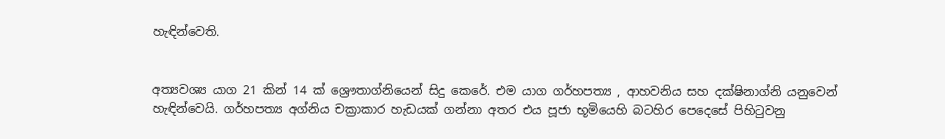හැඳින්වෙති.


අත්‍යවශ්‍ය යාග 21 කින් 14 ක් ශ්‍රෞතාග්නියෙන් සිදු කෙරේ. එම යාග ගර්හපත්‍ය , ආහවනිය සහ දක්ෂිනාග්නි යනුවෙන් හැඳින්වෙයි. ගර්හපත්‍ය අග්නිය චක්‍රාකාර හැඩයක් ගන්නා අතර එය පූජා භූමියෙහි බටහිර පෙදෙසේ පිහිටුවනු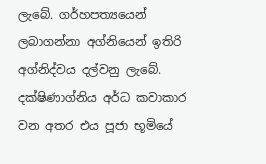ලැබේ. ගර්හපත්‍යයෙන් ලබාගන්නා අග්නියෙන් ඉතිරි අග්නිද්වය දල්වනු ලැබේ. දක්ෂිණාග්නිය අර්ධ කවාකාර වන අතර එය පූජා භූමියේ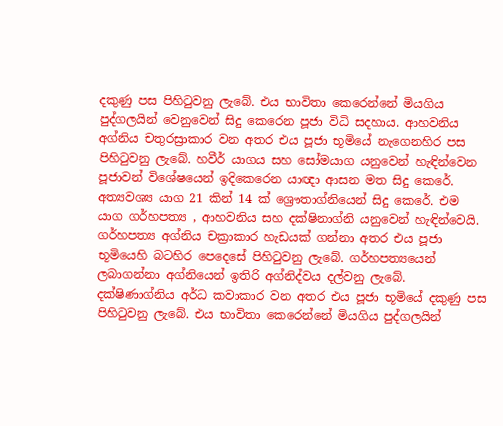දකුණු පස පිහිටුවනු ලැබේ. එය භාවිතා කෙරෙන්නේ මියගිය පුද්ගලයින් වෙනුවෙන් සිදු කෙරෙන පූජා විධි සදහාය. ආහවනිය අග්නිය චතුරස්‍රාකාර වන අතර එය පූජා භූමියේ නැගෙනහිර පස පිහිටුවනු ලැබේ. හවීර් යාගය සහ සෝමයාග යනුවෙන් හැඳින්වෙන පූජාවන් විශේෂයෙන් ඉදිකෙරෙන යාඥා ආසන මත සිදු කෙරේ.
අත්‍යවශ්‍ය යාග 21 කින් 14 ක් ශ්‍රෞතාග්නියෙන් සිදු කෙරේ. එම යාග ගර්හපත්‍ය , ආහවනිය සහ දක්ෂිනාග්නි යනුවෙන් හැඳින්වෙයි. ගර්හපත්‍ය අග්නිය චක්‍රාකාර හැඩයක් ගන්නා අතර එය පූජා භූමියෙහි බටහිර පෙදෙසේ පිහිටුවනු ලැබේ. ගර්හපත්‍යයෙන් ලබාගන්නා අග්නියෙන් ඉතිරි අග්නිද්වය දල්වනු ලැබේ. දක්ෂිණාග්නිය අර්ධ කවාකාර වන අතර එය පූජා භූමියේ දකුණු පස පිහිටුවනු ලැබේ. එය භාවිතා කෙරෙන්නේ මියගිය පුද්ගලයින්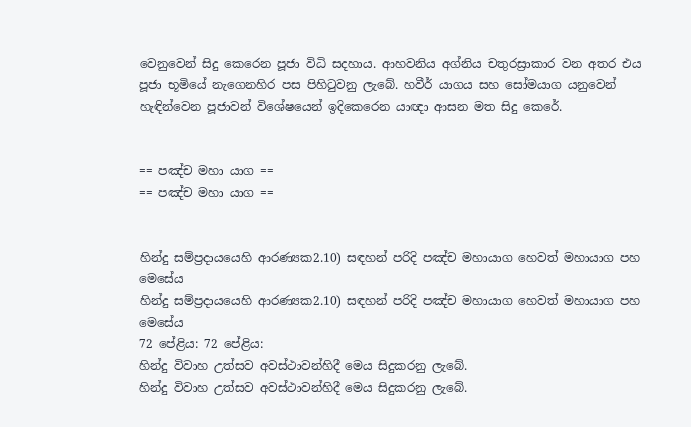වෙනුවෙන් සිදු කෙරෙන පූජා විධි සදහාය. ආහවනිය අග්නිය චතුරස්‍රාකාර වන අතර එය පූජා භූමියේ නැගෙනහිර පස පිහිටුවනු ලැබේ. හවීර් යාගය සහ සෝමයාග යනුවෙන් හැඳින්වෙන පූජාවන් විශේෂයෙන් ඉදිකෙරෙන යාඥා ආසන මත සිදු කෙරේ.


== පඤ්ච මහා යාග ==
== පඤ්ච මහා යාග ==


හින්දු සම්ප්‍රදායයෙහි ආරණ්‍යක2.10) සඳහන් පරිදි පඤ්ච මහායාග හෙවත් මහායාග පහ මෙසේය
හින්දු සම්ප්‍රදායයෙහි ආරණ්‍යක2.10) සඳහන් පරිදි පඤ්ච මහායාග හෙවත් මහායාග පහ මෙසේය
72 පේළිය: 72 පේළිය:
හින්දු විවාහ උත්සව අවස්ථාවන්හිදී මෙය සිදුකරනු ලැබේ.
හින්දු විවාහ උත්සව අවස්ථාවන්හිදී මෙය සිදුකරනු ලැබේ.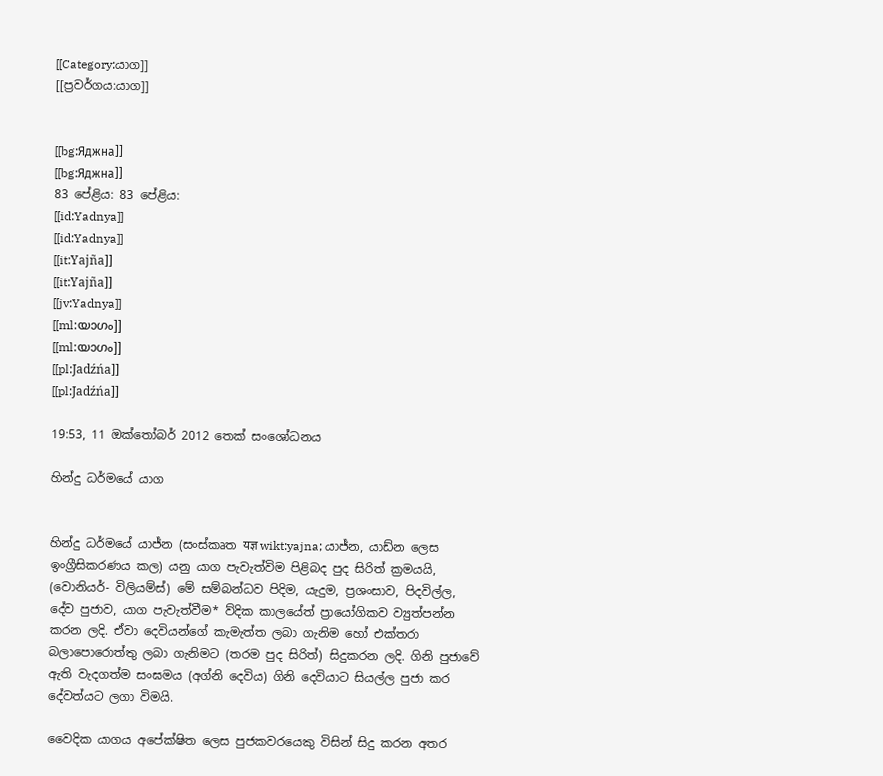[[Category:යාග]]
[[ප්‍රවර්ගය:යාග]]


[[bg:Яджна]]
[[bg:Яджна]]
83 පේළිය: 83 පේළිය:
[[id:Yadnya]]
[[id:Yadnya]]
[[it:Yajña]]
[[it:Yajña]]
[[jv:Yadnya]]
[[ml:യാഗം]]
[[ml:യാഗം]]
[[pl:Jadźńa]]
[[pl:Jadźńa]]

19:53, 11 ඔක්තෝබර් 2012 තෙක් සංශෝධනය

හින්දු ධර්මයේ යාග


හින්දු ධර්මයේ යාජ්න (සංස්කෘත यज्ञ wikt:yajna; යාජ්න, යාඩ්න ලෙස ඉංග්‍රීසිකරණය කල) යනු යාග පැවැත්විම පිළිබද පුද සිරිත් ක්‍රමයයි, (වොනියර්- විලියම්ස්) මේ සම්බන්ධව පිදිම, යැදුම, ප්‍රශංසාව, පිදවිල්ල, දේව පුජාව, යාග පැවැත්වීම* ව්දික කාලයේත් ප්‍රායෝගිකව ව්‍යුත්පන්න කරන ලදි. ඒවා දෙවියන්ගේ කැමැත්ත ලබා ගැනිම හෝ එක්තරා බලාපොරොත්තු ලබා ගැනිමට (තරම පුද සිරිත්) සිදුකරන ලදි. ගිනි පුජාවේ ඇති වැදගත්ම සංඝමය (අග්නි දෙවිය) ගිනි දෙවියාට සියල්ල පුජා කර දේවත්යට ලගා විමයි.

වෛදික යාගය අපේක්ෂිත ලෙස පුජකවරයෙකු විසින් සිදු කරන අතර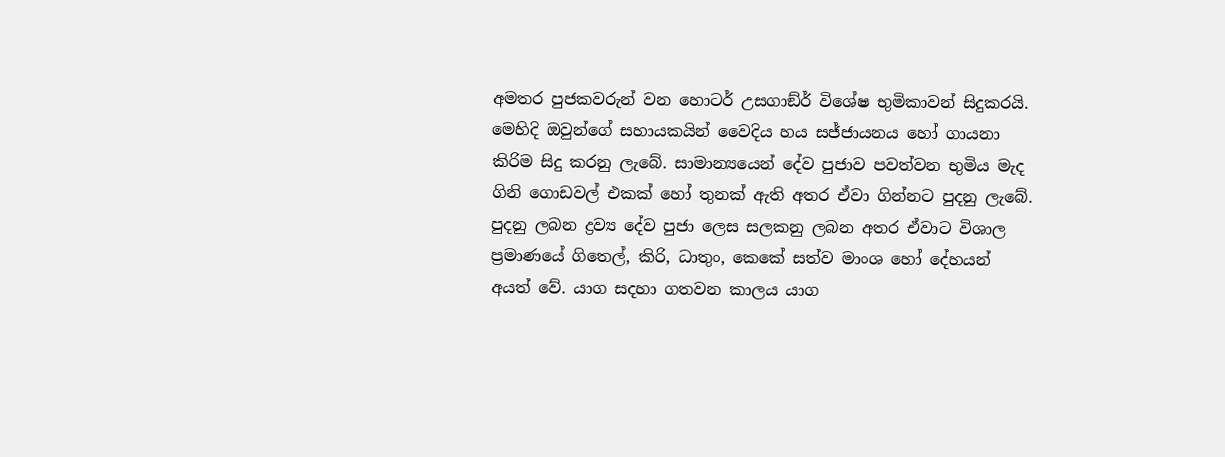අමතර පුජකවරුන් වන හොටර් උසගාඞ්ර් විශේෂ භුමිකාවන් සිදුකරයි. මෙහිදි ඔවුන්ගේ සහායකයින් වෛදිය හය සජ්ජායනය හෝ ගායනා කිරිම සිදු කරනු ලැබේ. සාමාන්‍යයෙන් දේව පුජාව පවත්වන භුමිය මැද ගිනි ගොඩවල් එකක් හෝ තුනක් ඇති අතර ඒවා ගින්නට පුදනු ලැබේ. පුදනු ලබන ද්‍රව්‍ය දේව පුජා ලෙස සලකනු ලබන අතර ඒවාට විශාල ප්‍රමාණයේ ගිතෙල්, කිරි, ධාතුං, කෙකේ සත්ව මාංශ හෝ දේහයන් අයත් වේ. යාග සදහා ගතවන කාලය යාග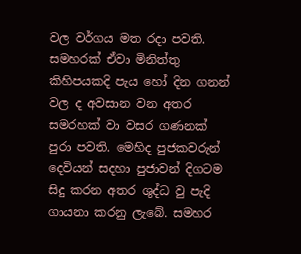වල වර්ගය මත රදා පවති. සමහරක් ඒවා මිනිත්තු කිහිපයකදි පැය හෝ දින ගනන් වල ද අවසාන වන අතර සමරහක් වා වසර ගණනක් පුරා පවති. මෙහිද පුජකවරුන් දෙවියන් සදහා පුජාවන් දිගටම සිදු කරන අතර ශුද්ධ වු පැදි ගායනා කරනු ලැබේ. සමහර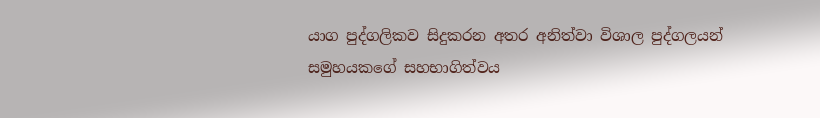යාග පුද්ගලිකව සිදුකරන අතර අනිත්වා විශාල පුද්ගලයන් සමුහයකගේ සහභාගිත්වය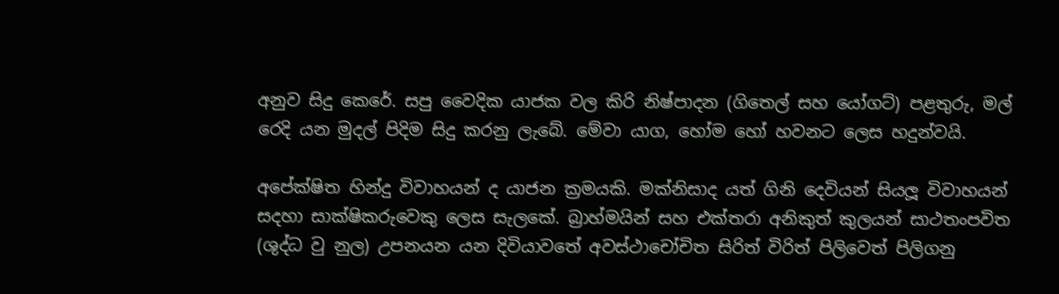අනුව සිදු කෙරේ. සපු වෛදික යාජක වල කිරි නිෂ්පාදන (ගිතෙල් සහ යෝගට්) පළතුරු, මල් රෙදි යන මුදල් පිදිම සිදු කරනු ලැබේ. මේවා යාග, හෝම හෝ හවනට ලෙස හදුන්වයි.

අපේක්ෂිත හින්දු විවාහයන් ද යාජන ක්‍රමයකි. මක්නිසාද යත් ගිනි දෙවියන් සියලූ විවාහයන් සදහා සාක්ෂිකරුවෙකු ලෙස සැලකේ. බ්‍රාහ්මයින් සහ එක්තරා අනිකුත් කුලයන් සාථතංපවිත (ශුද්ධ වු නුල) උපනයන යන දිවියාවතේ අවස්ථාචෝචිත සිරිත් විරිත් පිලිවෙත් පිලිගනු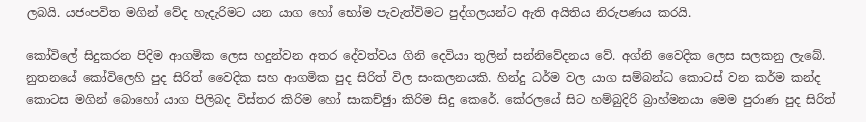ලබයි. යජංපවිත මගින් වේද හැදැරිමට යන යාග හෝ භෝම පැවැත්විමට පුද්ගලයන්ට ඇති අයිතිය නිරුපණය කරයි.

කෝවිලේ සිදුකරන පිදිම ආගමික ලෙස හදුන්වන අතර දේවත්වය ගිනි දෙවියා තුලින් සන්නිවේදනය වේ. අග්නි වෛදික ලෙස සලකනු ලැබේ. නුතනයේ කෝවිලෙහි පුද සිරිත් වෛදික සහ ආගමික පුද සිරිත් විල සංකලනයකි. හින්දු ධර්ම වල යාග සම්බන්ධ කොටස් වන කර්ම කන්ද කොටස මගින් බොහෝ යාග පිලිබද විස්තර කිරිම හෝ සාකච්ඡුා කිරිම සිදු කෙරේ. කේරලයේ සිට හම්බුදිරි බ්‍රාහ්මනයා මෙම පුරාණ පුද සිරිත්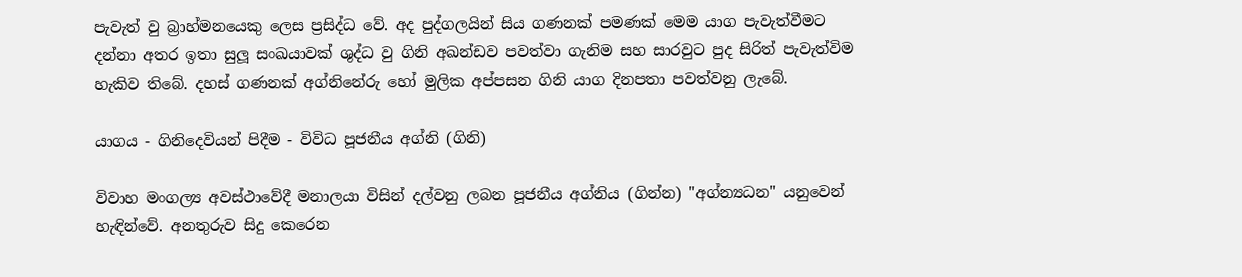පැවැත් වු බ්‍රාහ්මනයෙකු ලෙස ප්‍රසිද්ධ වේ. අද පුද්ගලයින් සිය ගණනක් පමණක් මෙම යාග පැවැත්වීමට දන්නා අතර ඉතා සුලූ සංඛයාවක් ශුද්ධ වු ගිනි අඛන්ඩව පවත්වා ගැනිම සහ සාරවුට පුද සිරිත් පැවැත්විම හැකිව තිබේ. දහස් ගණනක් අග්නිනේරු හෝ මුලික අප්පසන ගිනි යාග දිනපතා පවත්වනු ලැබේ.

යාගය - ගිනිදෙවියන් පිදීම - විවිධ පූජනීය අග්නි (ගිනි)

විවාහ මංගල්‍ය අවස්ථාවේදී මනාලයා විසින් දල්වනු ලබන පූජනීය අග්නිය (ගින්න) "අග්න්‍යධන" යනුවෙන් හැඳින්වේ. අනතුරුව සිදු කෙරෙන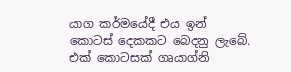යාග කර්මයේදී එය ඉන් කොටස් දෙකකට බෙදනු ලැබේ. එක් කොටසක් ගෘයාග්නි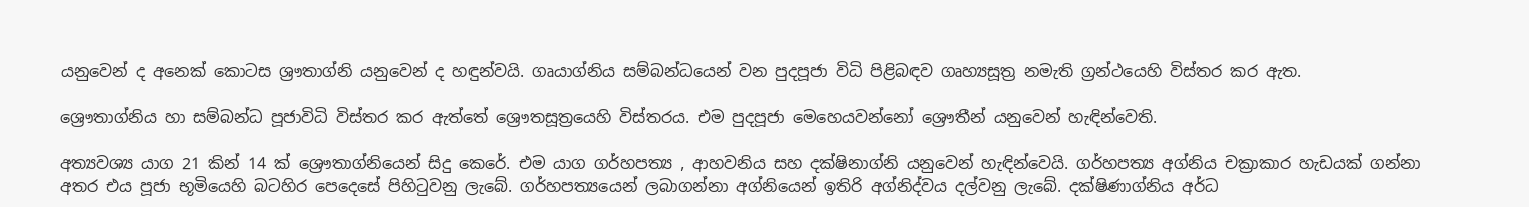යනුවෙන් ද අනෙක් කොටස ශ්‍රෟතාග්නි යනුවෙන් ද හඳුන්වයි. ගෘයාග්නිය සම්බන්ධයෙන් වන පුදපූජා විධි පිළිබඳව ගෘහ්‍යසූත්‍ර නමැති ග්‍රන්ථයෙහි විස්තර කර ඇත.

ශ්‍රෞතාග්නිය හා සම්බන්ධ පූජාවිධි විස්තර කර ඇත්තේ ශ්‍රෞතසූත්‍රයෙහි විස්තරය. එම පුදපූජා මෙහෙයවන්නෝ ශ්‍රෞතීන් යනුවෙන් හැඳින්වෙති.

අත්‍යවශ්‍ය යාග 21 කින් 14 ක් ශ්‍රෞතාග්නියෙන් සිදු කෙරේ. එම යාග ගර්හපත්‍ය , ආහවනිය සහ දක්ෂිනාග්නි යනුවෙන් හැඳින්වෙයි. ගර්හපත්‍ය අග්නිය චක්‍රාකාර හැඩයක් ගන්නා අතර එය පූජා භූමියෙහි බටහිර පෙදෙසේ පිහිටුවනු ලැබේ. ගර්හපත්‍යයෙන් ලබාගන්නා අග්නියෙන් ඉතිරි අග්නිද්වය දල්වනු ලැබේ. දක්ෂිණාග්නිය අර්ධ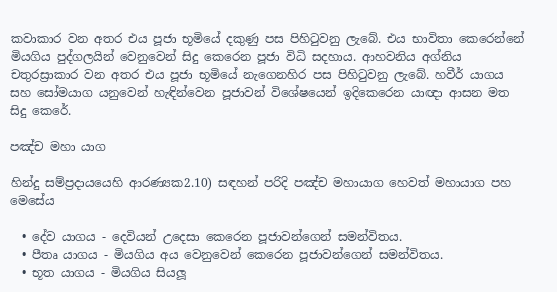කවාකාර වන අතර එය පූජා භූමියේ දකුණු පස පිහිටුවනු ලැබේ. එය භාවිතා කෙරෙන්නේ මියගිය පුද්ගලයින් වෙනුවෙන් සිදු කෙරෙන පූජා විධි සදහාය. ආහවනිය අග්නිය චතුරස්‍රාකාර වන අතර එය පූජා භූමියේ නැගෙනහිර පස පිහිටුවනු ලැබේ. හවීර් යාගය සහ සෝමයාග යනුවෙන් හැඳින්වෙන පූජාවන් විශේෂයෙන් ඉදිකෙරෙන යාඥා ආසන මත සිදු කෙරේ.

පඤ්ච මහා යාග

හින්දු සම්ප්‍රදායයෙහි ආරණ්‍යක2.10) සඳහන් පරිදි පඤ්ච මහායාග හෙවත් මහායාග පහ මෙසේය

  • දේව යාගය - දෙවියන් උදෙසා කෙරෙන පූජාවන්ගෙන් සමන්විතය.
  • පීතෘ යාගය - මියගිය අය වෙනුවෙන් කෙරෙන පූජාවන්ගෙන් සමන්විතය.
  • භූත යාගය - මියගිය සියලූ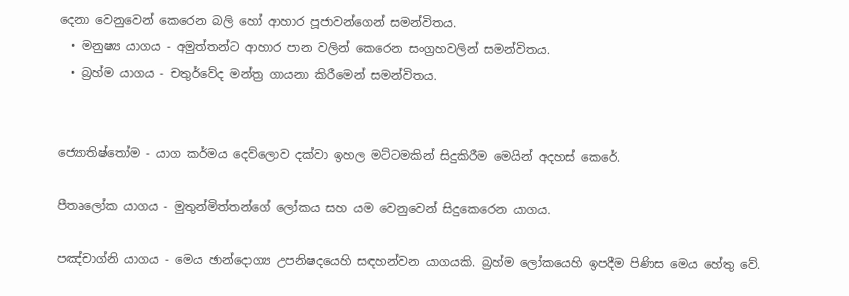දෙනා වෙනුවෙන් කෙරෙන බලි හෝ ආහාර පූජාවන්ගෙන් සමන්විතය.
  • මනුෂ්‍ය යාගය - අමුත්තන්ට ආහාර පාන වලින් කෙරෙන සංග්‍රහවලින් සමන්විතය.
  • බ්‍රහ්ම යාගය - චතුර්වේද මන්ත්‍ර ගායනා කිරීමෙන් සමන්විතය.


ජ්‍යොතිෂ්තෝම - යාග කර්මය දෙව්ලොව දක්වා ඉහල මට්ටමකින් සිදුකිරීම මෙයින් අදහස් කෙරේ.

පීතෘලෝක යාගය - මුතුන්මිත්තන්ගේ ලෝකය සහ යම වෙනුවෙන් සිදුකෙරෙන යාගය.

පඤ්චාග්නි යාගය - මෙය ඡාන්දොග්‍ය උපනිෂදයෙහි සඳහන්වන යාගයකි. බ්‍රහ්ම ලෝකයෙහි ඉපදීම පිණිස මෙය හේතු වේ.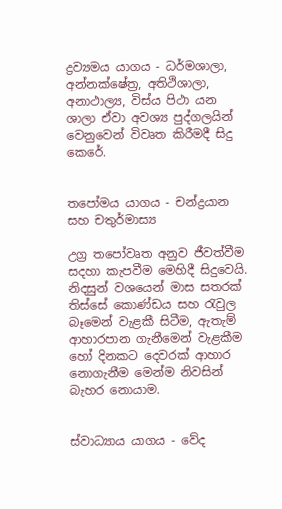ද්‍රව්‍යමය යාගය - ධර්මශාලා, අන්නක්ෂේත්‍ර, අතිථිශාලා, අනාථාල්‍ය, විස්ය පිථා යන ශාලා ඒවා අවශ්‍ය පුද්ගලයින් වෙනුවෙන් විවෘත කිරීමදී සිදු කෙරේ.


තපෝමය යාගය - චන්ද්‍රයාන සහ චතුර්මාස්‍ය

උග්‍ර තපෝවෘත අනුව ජීවත්වීම සදහා කැපවීම මෙහිදී සිදුවෙයි. නිදසුන් වශයෙන් මාස සතරක් තිස්සේ කොණ්ඩය සහ රැවුල බෑමෙන් වැළකී සිටීම, ඇතැම් ආහාරපාන ගැනීමෙන් වැළකීම හෝ දිනකට දෙවරක් ආහාර නොගැනීම මෙන්ම නිවසින් බැහර නොයාම.


ස්වාධ්‍යාය යාගය - වේද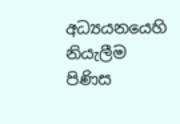අධ්‍යයනයෙහි නියැලීම පිණිස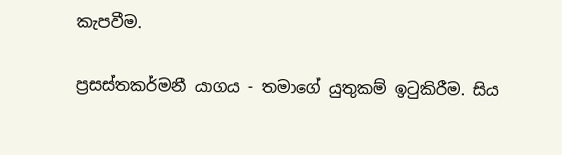කැපවීම.

ප්‍රසස්තකර්මනී යාගය - තමාගේ යුතුකම් ඉටුකිරීම. සිය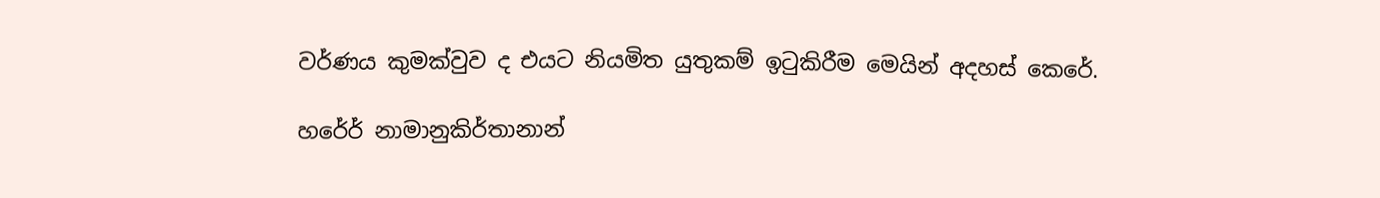වර්ණය කුමක්වුව ද එයට නියමිත යුතුකම් ඉටුකිරීම මෙයින් අදහස් කෙරේ.

හරේර් නාමානුකිර්තානාන්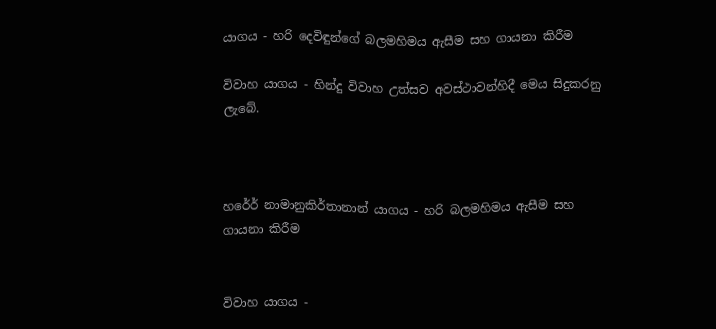යාගය - හරි දෙවිඳුන්ගේ බලමහිමය ඇසීම සහ ගායනා කිරීම

විවාහ යාගය - හින්දු විවාහ උත්සව අවස්ථාවන්හිදී මෙය සිදුකරනු ලැබේ.



හරේර් නාමානුකිර්තානාන් යාගය - හරි බලමහිමය ඇසීම සහ ගායනා කිරීම


විවාහ යාගය -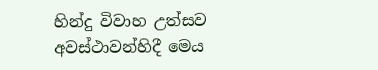හින්දු විවාහ උත්සව අවස්ථාවන්හිදී මෙය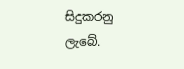සිදුකරනු ලැබේ.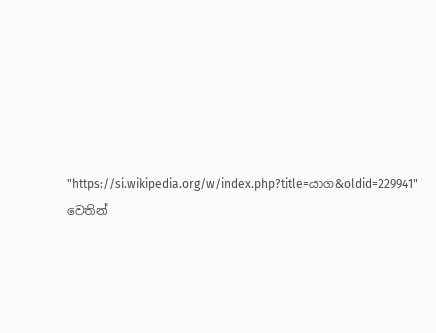"https://si.wikipedia.org/w/index.php?title=යාග&oldid=229941" වෙතින්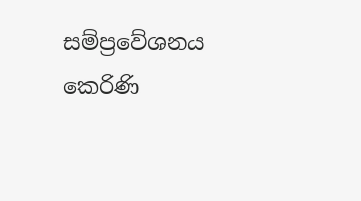සම්ප්‍රවේශනය කෙරිණි